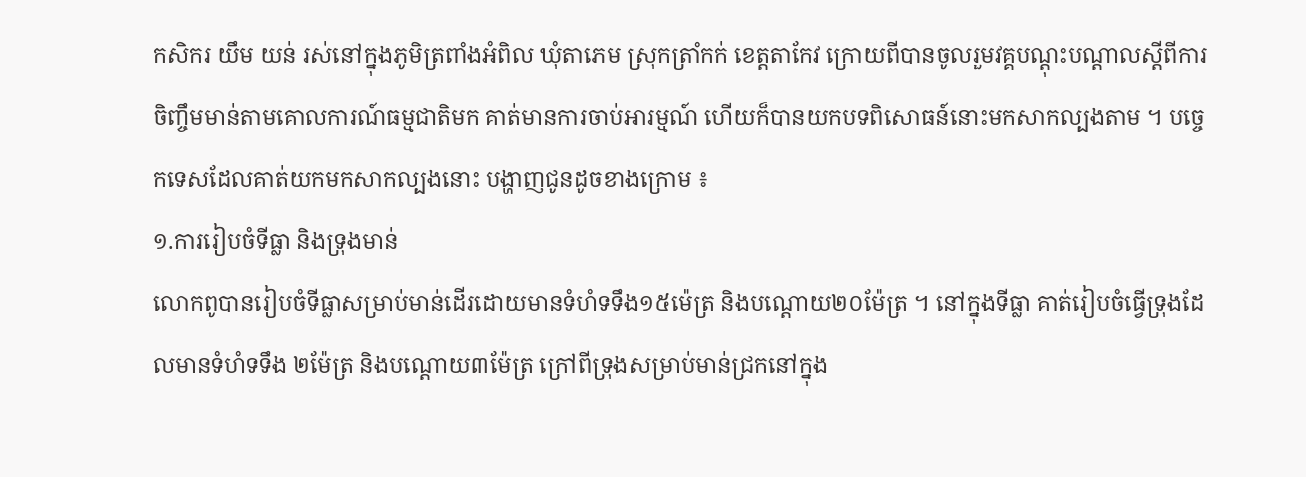កសិករ យឹម យន់ រស់នៅក្នុងភូមិត្រពាំងអំពិល ឃុំតាភេម ស្រុកត្រាំកក់ ខេត្តតាកែវ ក្រោយពីបានចូលរួមវគ្គបណ្ដុះបណ្ដាលស្ដីពីការចិញ្ចឹមមាន់តាមគោលការណ៍ធម្មជាតិមក គាត់មានការចាប់អារម្មណ៍ ហើយក៏បានយកបទពិសោធន៍នោះមកសាកល្បងតាម ។ បច្ចេកទេសដែលគាត់យកមកសាកល្បងនោះ បង្ហាញជូនដូចខាងក្រោម ៖
១.ការរៀបចំទីធ្លា និងទ្រុងមាន់
លោកពូបានរៀបចំទីធ្លាសម្រាប់មាន់ដើរដោយមានទំហំទទឹង១៥ម៉េត្រ និងបណ្ដោយ២០ម៉ែត្រ ។ នៅក្នុងទីធ្លា គាត់រៀបចំធ្វើទ្រុងដែលមានទំហំទទឹង ២ម៉ែត្រ និងបណ្ដោយ៣ម៉ែត្រ ក្រៅពីទ្រុងសម្រាប់មាន់ជ្រកនៅក្នុង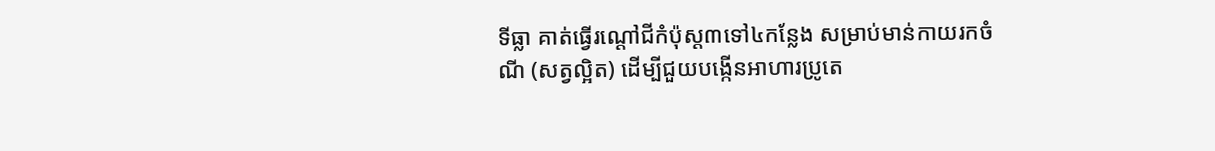ទីធ្លា គាត់ធ្វើរណ្ដៅជីកំប៉ុស្ដ៣ទៅ៤កន្លែង សម្រាប់មាន់កាយរកចំណី (សត្វល្អិត) ដើម្បីជួយបង្កើនអាហារប្រូតេ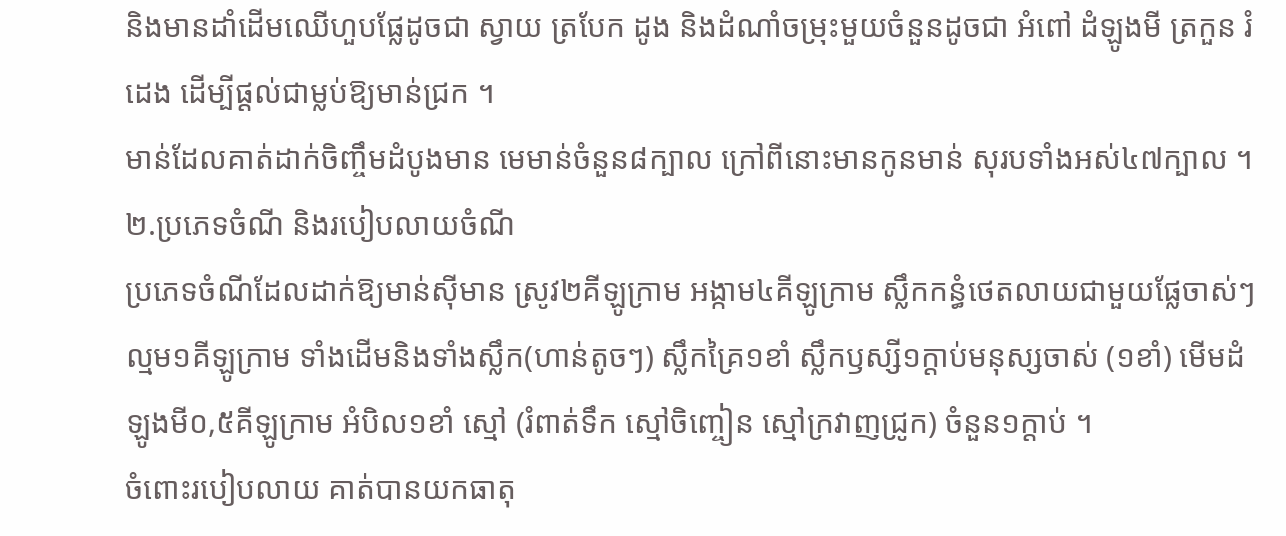និងមានដាំដើមឈើហួបផ្លែដូចជា ស្វាយ ត្របែក ដូង និងដំណាំចម្រុះមួយចំនួនដូចជា អំពៅ ដំឡូងមី ត្រកួន រំដេង ដើម្បីផ្ដល់ជាម្លប់ឱ្យមាន់ជ្រក ។
មាន់ដែលគាត់ដាក់ចិញ្ចឹមដំបូងមាន មេមាន់ចំនួន៨ក្បាល ក្រៅពីនោះមានកូនមាន់ សុរបទាំងអស់៤៧ក្បាល ។
២.ប្រភេទចំណី និងរបៀបលាយចំណី
ប្រភេទចំណីដែលដាក់ឱ្យមាន់ស៊ីមាន ស្រូវ២គីឡូក្រាម អង្កាម៤គីឡូក្រាម ស្លឹកកន្ធំថេតលាយជាមួយផ្លែចាស់ៗល្មម១គីឡូក្រាម ទាំងដើមនិងទាំងស្លឹក(ហាន់តូចៗ) ស្លឹកគ្រៃ១ខាំ ស្លឹកឫស្សី១ក្ដាប់មនុស្សចាស់ (១ខាំ) មើមដំឡូងមី០,៥គីឡូក្រាម អំបិល១ខាំ ស្មៅ (រំពាត់ទឹក ស្មៅចិញ្ចៀន ស្មៅក្រវាញជ្រូក) ចំនួន១ក្ដាប់ ។
ចំពោះរបៀបលាយ គាត់បានយកធាតុ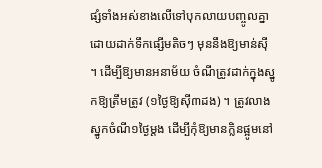ផ្សំទាំងអស់ខាងលើទៅបុកលាយបញ្ចូលគ្នា ដោយដាក់ទឹកផ្សើមតិចៗ មុននឹងឱ្យមាន់ស៊ី ។ ដើម្បីឱ្យមានអនាម័យ ចំណីត្រូវដាក់ក្នុងស្នូកឱ្យត្រឹមត្រូវ (១ថ្ងៃឱ្យស៊ី៣ដង) ។ ត្រូវលាងស្នូកចំណី១ថ្ងៃម្ដង ដើម្បីកុំឱ្យមានក្លិនផ្អូមនៅ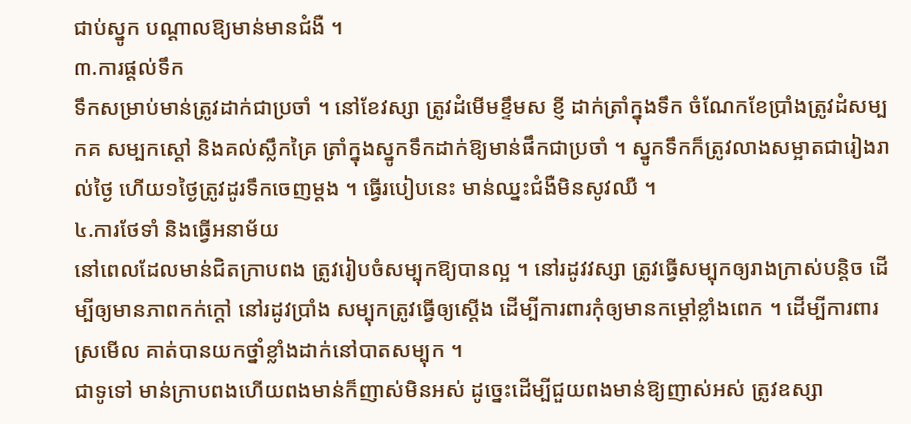ជាប់ស្នូក បណ្ដាលឱ្យមាន់មានជំងឺ ។
៣.ការផ្ដល់ទឹក
ទឹកសម្រាប់មាន់ត្រូវដាក់ជាប្រចាំ ។ នៅខែវស្សា ត្រូវដំមើមខ្ទឹមស ខ្ញី ដាក់ត្រាំក្នុងទឹក ចំណែកខែប្រាំងត្រូវដំសម្បកគ សម្បកស្ដៅ និងគល់ស្លឹកគ្រៃ ត្រាំក្នុងស្នូកទឹកដាក់ឱ្យមាន់ផឹកជាប្រចាំ ។ ស្នូកទឹកក៏ត្រូវលាងសម្អាតជារៀងរាល់ថ្ងៃ ហើយ១ថ្ងៃត្រូវដូរទឹកចេញម្ដង ។ ធ្វើរបៀបនេះ មាន់ឈ្នះជំងឺមិនសូវឈឺ ។
៤.ការថែទាំ និងធ្វើអនាម័យ
នៅពេលដែលមាន់ជិតក្រាបពង ត្រូវរៀបចំសម្បុកឱ្យបានល្អ ។ នៅរដូវវស្សា ត្រូវធ្វើសម្បុកឲ្យរាងក្រាស់បន្តិច ដើម្បីឲ្យមានភាពកក់ក្ដៅ នៅរដូវប្រាំង សម្បុកត្រូវធ្វើឲ្យស្ដើង ដើម្បីការពារកុំឲ្យមានកម្ដៅខ្លាំងពេក ។ ដើម្បីការពារស្រមើល គាត់បានយកថ្នាំខ្លាំងដាក់នៅបាតសម្បុក ។
ជាទូទៅ មាន់ក្រាបពងហើយពងមាន់ក៏ញាស់មិនអស់ ដូច្នេះដើម្បីជួយពងមាន់ឱ្យញាស់អស់ ត្រូវឧស្សា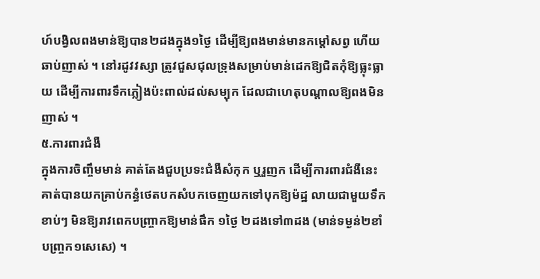ហ៍បង្វិលពងមាន់ឱ្យបាន២ដងក្នុង១ថ្ងៃ ដើម្បីឱ្យពងមាន់មានកម្ដៅសព្វ ហើយឆាប់ញាស់ ។ នៅរដូវវស្សា ត្រូវជួសជុលទ្រុងសម្រាប់មាន់ដេកឱ្យជិតកុំឱ្យធ្លុះធ្លាយ ដើម្បីការពារទឹកភ្លៀងប៉ះពាល់ដល់សម្បុក ដែលជាហេតុបណ្ដាលឱ្យពងមិនញាស់ ។
៥.ការពារជំងឺ
ក្នុងការចិញ្ចឹមមាន់ គាត់តែងជួបប្រទះជំងឺសំកុក ឬរួញក ដើម្បីការពារជំងឺនេះ គាត់បានយកគ្រាប់កន្ធំថេតបកសំបកចេញយកទៅបុកឱ្យម៉ដ្ឋ លាយជាមួយទឹកខាប់ៗ មិនឱ្យរាវពេកបញ្ច្រាកឱ្យមាន់ផឹក ១ថ្ងៃ ២ដងទៅ៣ដង (មាន់ទម្ងន់២ខាំ បញ្ច្រក១សេសេ) ។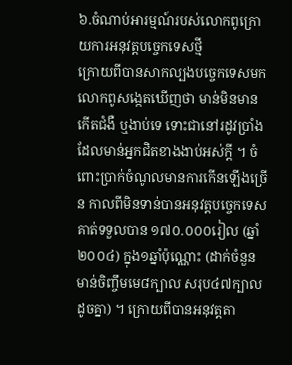៦.ចំណាប់អារម្មណ៍របស់លោកពូក្រោយការអនុវត្តបច្ចេកទេសថ្មី
ក្រោយពីបានសាកល្បងបច្ចេកទេសមក លោកពូសង្កេតឃើញថា មាន់មិនមានកើតជំងឺ ឬងាប់ទេ ទោះជានៅរដូវប្រាំងដែលមាន់អ្នកជិតខាងងាប់អស់ក្ដី ។ ចំពោះប្រាក់ចំណូលមានការកើនឡើងច្រើន កាលពីមិនទាន់បានអនុវត្តបច្ចេកទេស គាត់ទទួលបាន ១៧០.០០០រៀល (ឆ្នាំ២០០៤) ក្នុង១ឆ្នាំប៉ុណ្ណោះ (ដាក់ចំនួនមាន់ចិញ្ចឹមមេ៨ក្បាល សរុប៤៧ក្បាលដូចគ្នា) ។ ក្រោយពីបានអនុវត្តតា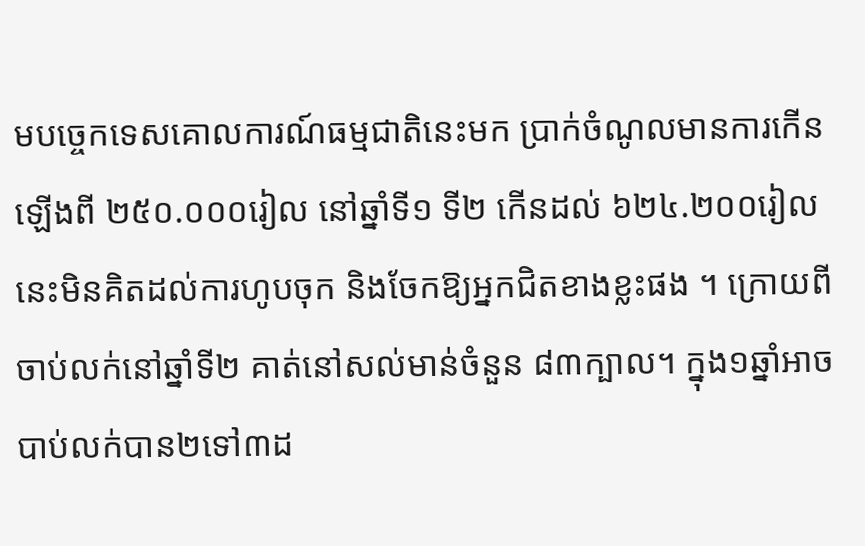មបច្ចេកទេសគោលការណ៍ធម្មជាតិនេះមក ប្រាក់ចំណូលមានការកើនឡើងពី ២៥០.០០០រៀល នៅឆ្នាំទី១ ទី២ កើនដល់ ៦២៤.២០០រៀល នេះមិនគិតដល់ការហូបចុក និងចែកឱ្យអ្នកជិតខាងខ្លះផង ។ ក្រោយពីចាប់លក់នៅឆ្នាំទី២ គាត់នៅសល់មាន់ចំនួន ៨៣ក្បាល។ ក្នុង១ឆ្នាំអាចបាប់លក់បាន២ទៅ៣ដ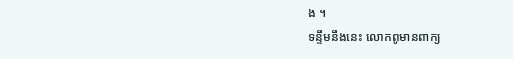ង ។
ទន្ទឹមនឹងនេះ លោកពូមានពាក្យ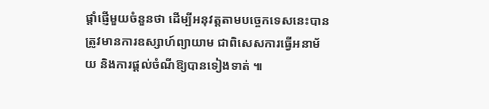ផ្ដាំផ្ញើមួយចំនួនថា ដើម្បីអនុវត្តតាមបច្ចេកទេសនេះបាន ត្រូវមានការឧស្សាហ៍ព្យាយាម ជាពិសេសការធ្វើអនាម័យ និងការផ្ដល់ចំណីឱ្យបានទៀងទាត់ ៕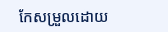កែសម្រួលដោយ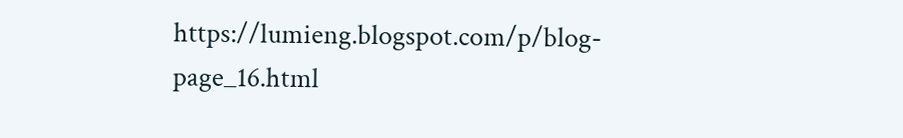https://lumieng.blogspot.com/p/blog-page_16.html